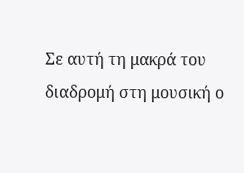Σε αυτή τη μακρά του διαδρομή στη μουσική ο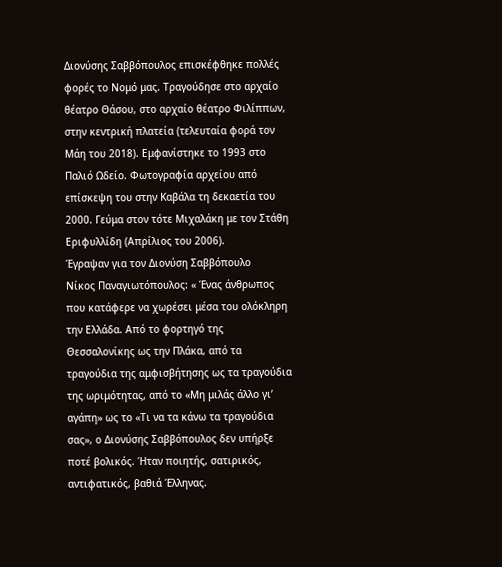Διονύσης Σαββόπουλος επισκέφθηκε πολλές φορές το Νομό μας. Τραγούδησε στο αρχαίο θέατρο Θάσου, στο αρχαίο θέατρο Φιλίππων, στην κεντρική πλατεία (τελευταία φορά τον Μάη του 2018). Εμφανίστηκε το 1993 στο Παλιό Ωδείο. Φωτογραφία αρχείου από επίσκεψη του στην Καβάλα τη δεκαετία του 2000. Γεύμα στον τότε Μιχαλάκη με τον Στάθη Εριφυλλίδη (Απρίλιος του 2006).
Έγραψαν για τον Διονύση Σαββόπουλο
Νίκος Παναγιωτόπουλος: « Ένας άνθρωπος που κατάφερε να χωρέσει μέσα του ολόκληρη την Ελλάδα. Από το φορτηγό της Θεσσαλονίκης ως την Πλάκα, από τα τραγούδια της αμφισβήτησης ως τα τραγούδια της ωριμότητας, από το «Μη μιλάς άλλο γι’ αγάπη» ως το «Τι να τα κάνω τα τραγούδια σας», ο Διονύσης Σαββόπουλος δεν υπήρξε ποτέ βολικός. Ήταν ποιητής, σατιρικός, αντιφατικός, βαθιά Έλληνας.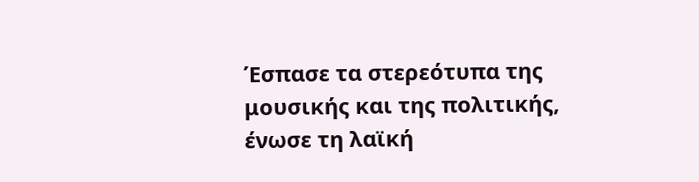Έσπασε τα στερεότυπα της μουσικής και της πολιτικής, ένωσε τη λαϊκή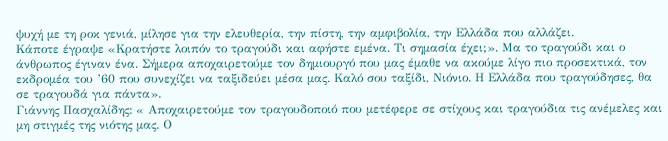ψυχή με τη ροκ γενιά, μίλησε για την ελευθερία, την πίστη, την αμφιβολία, την Ελλάδα που αλλάζει.
Κάποτε έγραψε «Κρατήστε λοιπόν το τραγούδι και αφήστε εμένα. Τι σημασία έχει;». Μα το τραγούδι και ο άνθρωπος έγιναν ένα. Σήμερα αποχαιρετούμε τον δημιουργό που μας έμαθε να ακούμε λίγο πιο προσεκτικά, τον εκδρομέα του ’60 που συνεχίζει να ταξιδεύει μέσα μας. Καλό σου ταξίδι, Νιόνιο. Η Ελλάδα που τραγούδησες, θα σε τραγουδά για πάντα».
Γιάννης Πασχαλίδης: « Αποχαιρετούμε τον τραγουδοποιό που μετέφερε σε στίχους και τραγούδια τις ανέμελες και μη στιγμές της νιότης μας. Ο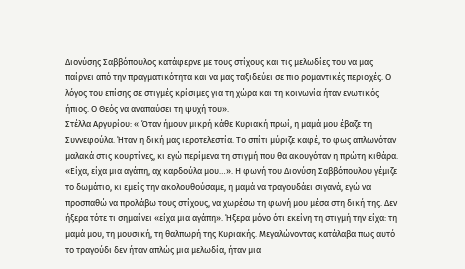Διονύσης Σαββόπουλος κατάφερνε με τους στίχους και τις μελωδίες του να μας παίρνει από την πραγματικότητα και να μας ταξιδεύει σε πιο ρομαντικές περιοχές. Ο λόγος του επίσης σε στιγμές κρίσιμες για τη χώρα και τη κοινωνία ήταν ενωτικός ήπιος. Ο Θεός να αναπαύσει τη ψυχή του».
Στέλλα Αργυρίου: « Όταν ήμουν μικρή κάθε Κυριακή πρωί, η μαμά μου έβαζε τη Συννεφούλα. Ήταν η δική μας ιεροτελεστία. Το σπίτι μύριζε καφέ, το φως απλωνόταν μαλακά στις κουρτίνες, κι εγώ περίμενα τη στιγμή που θα ακουγόταν η πρώτη κιθάρα.
«Είχα, είχα μια αγάπη, αχ καρδούλα μου…». Η φωνή του Διονύση Σαββόπουλου γέμιζε το δωμάτιο, κι εμείς την ακολουθούσαμε, η μαμά να τραγουδάει σιγανά, εγώ να προσπαθώ να προλάβω τους στίχους, να χωρέσω τη φωνή μου μέσα στη δική της. Δεν ήξερα τότε τι σημαίνει «είχα μια αγάπη». Ήξερα μόνο ότι εκείνη τη στιγμή την είχα: τη μαμά μου, τη μουσική, τη θαλπωρή της Κυριακής. Μεγαλώνοντας κατάλαβα πως αυτό το τραγούδι δεν ήταν απλώς μια μελωδία, ήταν μια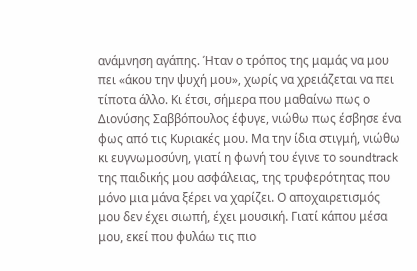ανάμνηση αγάπης. Ήταν ο τρόπος της μαμάς να μου πει «άκου την ψυχή μου», χωρίς να χρειάζεται να πει τίποτα άλλο. Κι έτσι, σήμερα που μαθαίνω πως ο Διονύσης Σαββόπουλος έφυγε, νιώθω πως έσβησε ένα φως από τις Κυριακές μου. Μα την ίδια στιγμή, νιώθω κι ευγνωμοσύνη, γιατί η φωνή του έγινε το soundtrack της παιδικής μου ασφάλειας, της τρυφερότητας που μόνο μια μάνα ξέρει να χαρίζει. Ο αποχαιρετισμός μου δεν έχει σιωπή, έχει μουσική. Γιατί κάπου μέσα μου, εκεί που φυλάω τις πιο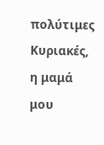πολύτιμες Κυριακές, η μαμά μου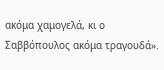ακόμα χαμογελά, κι ο Σαββόπουλος ακόμα τραγουδά».